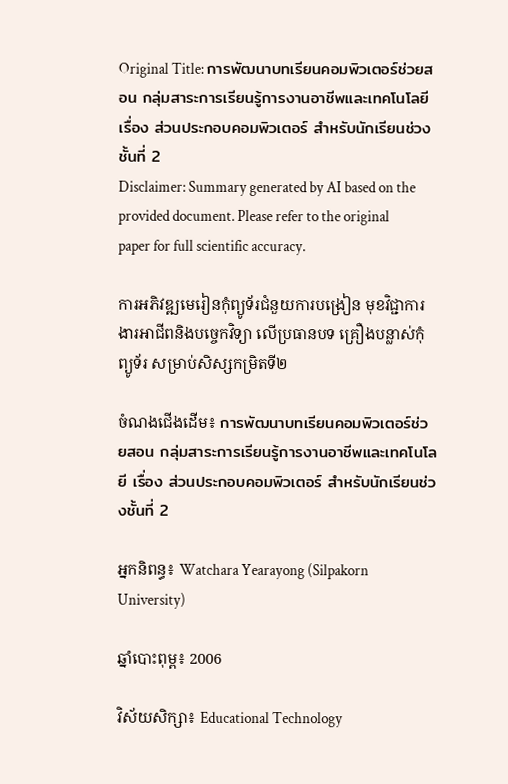Original Title: การพัฒนาบทเรียนคอมพิวเตอร์ช่วยสอน กลุ่มสาระการเรียนรู้การงานอาชีพและเทคโนโลยี เรื่อง ส่วนประกอบคอมพิวเตอร์ สำหรับนักเรียนช่วงชั้นที่ 2
Disclaimer: Summary generated by AI based on the provided document. Please refer to the original paper for full scientific accuracy.

ការអភិវឌ្ឍមេរៀនកុំព្យូទ័រជំនួយការបង្រៀន មុខវិជ្ជាការងារអាជីពនិងបច្ចេកវិទ្យា លើប្រធានបទ គ្រឿងបន្លាស់កុំព្យូទ័រ សម្រាប់សិស្សកម្រិតទី២

ចំណងជើងដើម៖ การพัฒนาบทเรียนคอมพิวเตอร์ช่วยสอน กลุ่มสาระการเรียนรู้การงานอาชีพและเทคโนโลยี เรื่อง ส่วนประกอบคอมพิวเตอร์ สำหรับนักเรียนช่วงชั้นที่ 2

អ្នកនិពន្ធ៖ Watchara Yearayong (Silpakorn University)

ឆ្នាំបោះពុម្ព៖ 2006

វិស័យសិក្សា៖ Educational Technology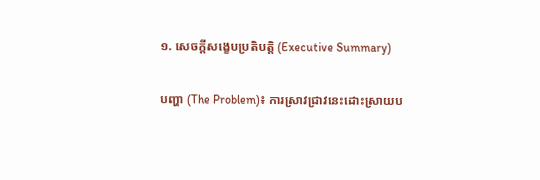១. សេចក្តីសង្ខេបប្រតិបត្តិ (Executive Summary)

បញ្ហា (The Problem)៖ ការស្រាវជ្រាវនេះដោះស្រាយប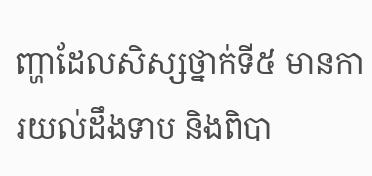ញ្ហាដែលសិស្សថ្នាក់ទី៥ មានការយល់ដឹងទាប និងពិបា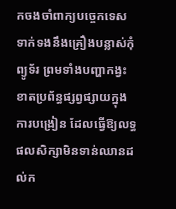កចងចាំពាក្យបច្ចេកទេសទាក់ទងនឹងគ្រឿងបន្លាស់កុំព្យូទ័រ ព្រមទាំងបញ្ហាកង្វះខាតប្រព័ន្ធផ្សព្វផ្សាយក្នុងការបង្រៀន ដែលធ្វើឱ្យលទ្ធផលសិក្សាមិនទាន់ឈានដល់ក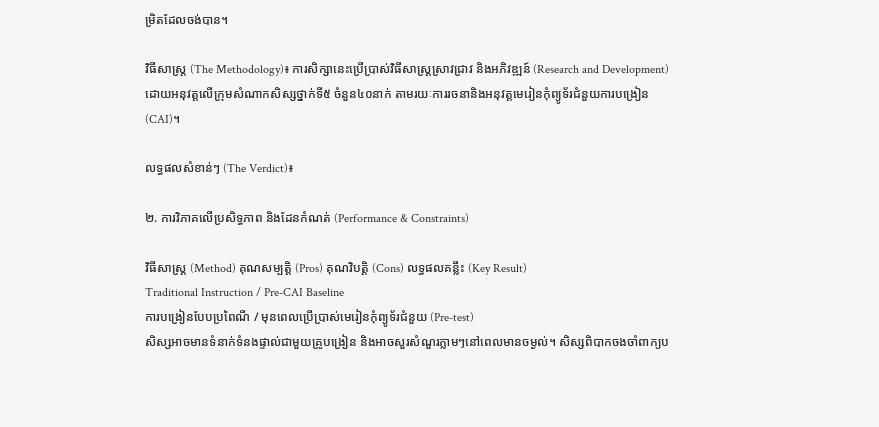ម្រិតដែលចង់បាន។

វិធីសាស្ត្រ (The Methodology)៖ ការសិក្សានេះប្រើប្រាស់វិធីសាស្ត្រស្រាវជ្រាវ និងអភិវឌ្ឍន៍ (Research and Development) ដោយអនុវត្តលើក្រុមសំណាកសិស្សថ្នាក់ទី៥ ចំនួន៤០នាក់ តាមរយៈការរចនានិងអនុវត្តមេរៀនកុំព្យូទ័រជំនួយការបង្រៀន (CAI)។

លទ្ធផលសំខាន់ៗ (The Verdict)៖

២. ការវិភាគលើប្រសិទ្ធភាព និងដែនកំណត់ (Performance & Constraints)

វិធីសាស្ត្រ (Method) គុណសម្បត្តិ (Pros) គុណវិបត្តិ (Cons) លទ្ធផលគន្លឹះ (Key Result)
Traditional Instruction / Pre-CAI Baseline
ការបង្រៀនបែបប្រពៃណី / មុនពេលប្រើប្រាស់មេរៀនកុំព្យូទ័រជំនួយ (Pre-test)
សិស្សអាចមានទំនាក់ទំនងផ្ទាល់ជាមួយគ្រូបង្រៀន និងអាចសួរសំណួរភ្លាមៗនៅពេលមានចម្ងល់។ សិស្សពិបាកចងចាំពាក្យប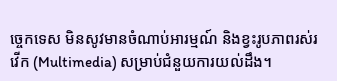ច្ចេកទេស មិនសូវមានចំណាប់អារម្មណ៍ និងខ្វះរូបភាពរស់រវើក (Multimedia) សម្រាប់ជំនួយការយល់ដឹង។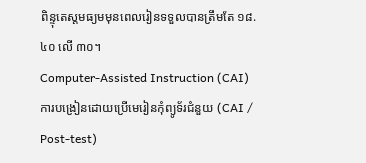ពិន្ទុតេស្តមធ្យមមុនពេលរៀនទទួលបានត្រឹមតែ ១៨.៤០ លើ ៣០។
Computer-Assisted Instruction (CAI)
ការបង្រៀនដោយប្រើមេរៀនកុំព្យូទ័រជំនួយ (CAI / Post-test)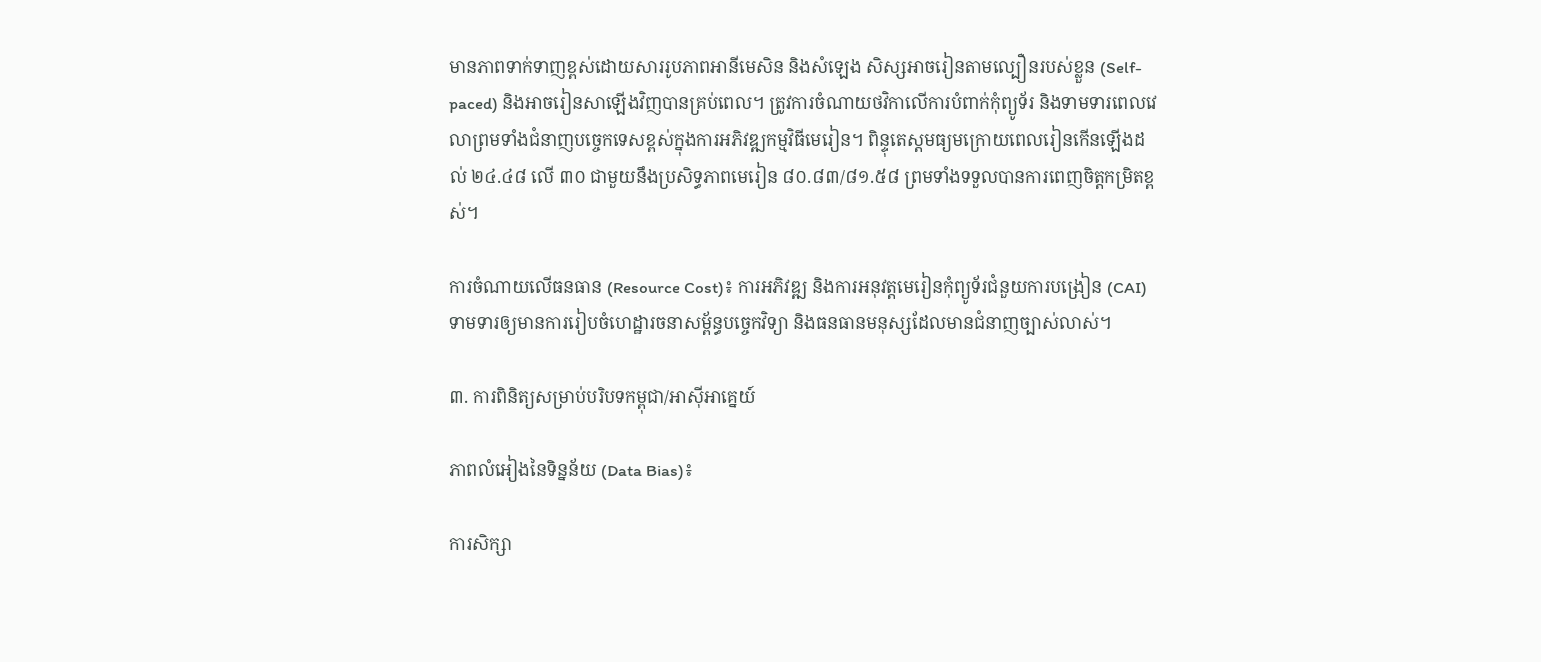មានភាពទាក់ទាញខ្ពស់ដោយសាររូបភាពអានីមេសិន និងសំឡេង សិស្សអាចរៀនតាមល្បឿនរបស់ខ្លួន (Self-paced) និងអាចរៀនសាឡើងវិញបានគ្រប់ពេល។ ត្រូវការចំណាយថវិកាលើការបំពាក់កុំព្យូទ័រ និងទាមទារពេលវេលាព្រមទាំងជំនាញបច្ចេកទេសខ្ពស់ក្នុងការអភិវឌ្ឍកម្មវិធីមេរៀន។ ពិន្ទុតេស្តមធ្យមក្រោយពេលរៀនកើនឡើងដល់ ២៤.៤៨ លើ ៣០ ជាមួយនឹងប្រសិទ្ធភាពមេរៀន ៨០.៨៣/៨១.៥៨ ព្រមទាំងទទួលបានការពេញចិត្តកម្រិតខ្ពស់។

ការចំណាយលើធនធាន (Resource Cost)៖ ការអភិវឌ្ឍ និងការអនុវត្តមេរៀនកុំព្យូទ័រជំនួយការបង្រៀន (CAI) ទាមទារឲ្យមានការរៀបចំហេដ្ឋារចនាសម្ព័ន្ធបច្ចេកវិទ្យា និងធនធានមនុស្សដែលមានជំនាញច្បាស់លាស់។

៣. ការពិនិត្យសម្រាប់បរិបទកម្ពុជា/អាស៊ីអាគ្នេយ៍

ភាពលំអៀងនៃទិន្នន័យ (Data Bias)៖

ការសិក្សា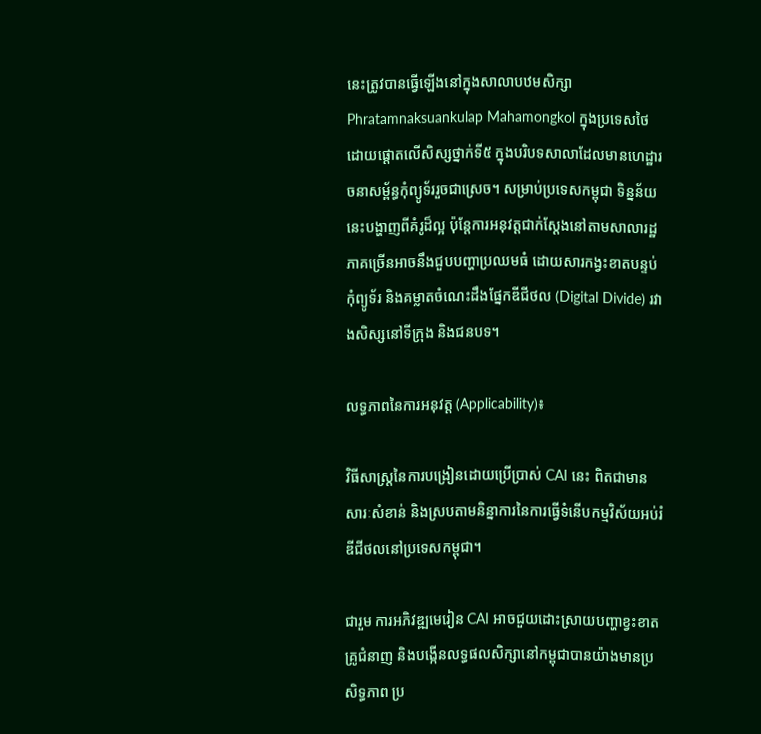នេះត្រូវបានធ្វើឡើងនៅក្នុងសាលាបឋមសិក្សា Phratamnaksuankulap Mahamongkol ក្នុងប្រទេសថៃ ដោយផ្តោតលើសិស្សថ្នាក់ទី៥ ក្នុងបរិបទសាលាដែលមានហេដ្ឋារចនាសម្ព័ន្ធកុំព្យូទ័ររួចជាស្រេច។ សម្រាប់ប្រទេសកម្ពុជា ទិន្នន័យនេះបង្ហាញពីគំរូដ៏ល្អ ប៉ុន្តែការអនុវត្តជាក់ស្តែងនៅតាមសាលារដ្ឋភាគច្រើនអាចនឹងជួបបញ្ហាប្រឈមធំ ដោយសារកង្វះខាតបន្ទប់កុំព្យូទ័រ និងគម្លាតចំណេះដឹងផ្នែកឌីជីថល (Digital Divide) រវាងសិស្សនៅទីក្រុង និងជនបទ។

លទ្ធភាពនៃការអនុវត្ត (Applicability)៖

វិធីសាស្ត្រនៃការបង្រៀនដោយប្រើប្រាស់ CAI នេះ ពិតជាមានសារៈសំខាន់ និងស្របតាមនិន្នាការនៃការធ្វើទំនើបកម្មវិស័យអប់រំឌីជីថលនៅប្រទេសកម្ពុជា។

ជារួម ការអភិវឌ្ឍមេរៀន CAI អាចជួយដោះស្រាយបញ្ហាខ្វះខាតគ្រូជំនាញ និងបង្កើនលទ្ធផលសិក្សានៅកម្ពុជាបានយ៉ាងមានប្រសិទ្ធភាព ប្រ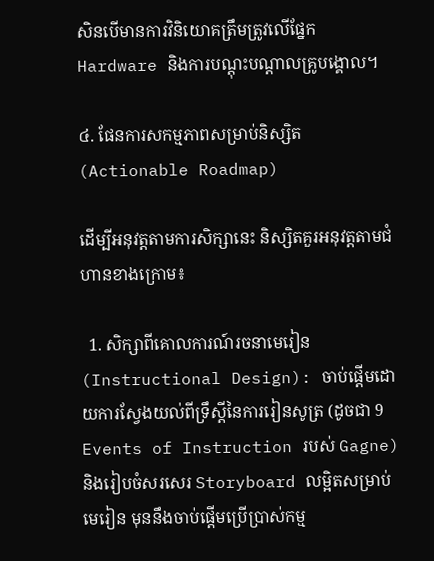សិនបើមានការវិនិយោគត្រឹមត្រូវលើផ្នែក Hardware និងការបណ្តុះបណ្តាលគ្រូបង្គោល។

៤. ផែនការសកម្មភាពសម្រាប់និស្សិត (Actionable Roadmap)

ដើម្បីអនុវត្តតាមការសិក្សានេះ និស្សិតគួរអនុវត្តតាមជំហានខាងក្រោម៖

  1. សិក្សាពីគោលការណ៍រចនាមេរៀន (Instructional Design): ចាប់ផ្តើមដោយការស្វែងយល់ពីទ្រឹស្តីនៃការរៀនសូត្រ (ដូចជា 9 Events of Instruction របស់ Gagne) និងរៀបចំសរសេរ Storyboard លម្អិតសម្រាប់មេរៀន មុននឹងចាប់ផ្តើមប្រើប្រាស់កម្ម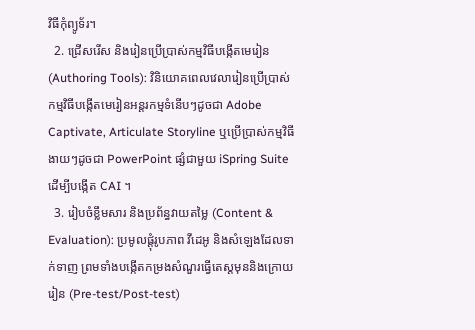វិធីកុំព្យូទ័រ។
  2. ជ្រើសរើស និងរៀនប្រើប្រាស់កម្មវិធីបង្កើតមេរៀន (Authoring Tools): វិនិយោគពេលវេលារៀនប្រើប្រាស់កម្មវិធីបង្កើតមេរៀនអន្តរកម្មទំនើបៗដូចជា Adobe Captivate, Articulate Storyline ឬប្រើប្រាស់កម្មវិធីងាយៗដូចជា PowerPoint ផ្សំជាមួយ iSpring Suite ដើម្បីបង្កើត CAI ។
  3. រៀបចំខ្លឹមសារ និងប្រព័ន្ធវាយតម្លៃ (Content & Evaluation): ប្រមូលផ្តុំរូបភាព វីដេអូ និងសំឡេងដែលទាក់ទាញ ព្រមទាំងបង្កើតកម្រងសំណួរធ្វើតេស្តមុននិងក្រោយរៀន (Pre-test/Post-test)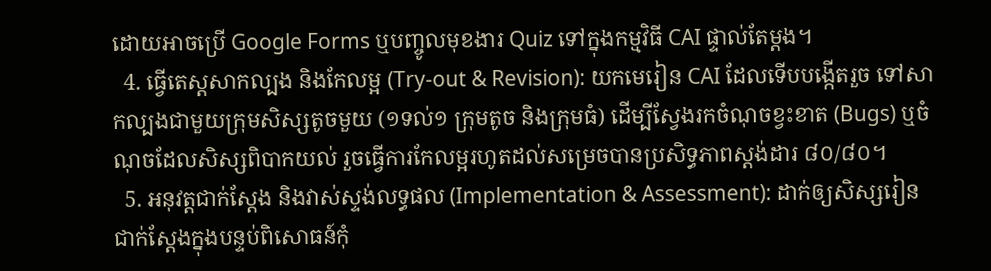ដោយអាចប្រើ Google Forms ឬបញ្ចូលមុខងារ Quiz ទៅក្នុងកម្មវិធី CAI ផ្ទាល់តែម្តង។
  4. ធ្វើតេស្តសាកល្បង និងកែលម្អ (Try-out & Revision): យកមេរៀន CAI ដែលទើបបង្កើតរួច ទៅសាកល្បងជាមួយក្រុមសិស្សតូចមួយ (១ទល់១ ក្រុមតូច និងក្រុមធំ) ដើម្បីស្វែងរកចំណុចខ្វះខាត (Bugs) ឬចំណុចដែលសិស្សពិបាកយល់ រួចធ្វើការកែលម្អរហូតដល់សម្រេចបានប្រសិទ្ធភាពស្តង់ដារ ៨០/៨០។
  5. អនុវត្តជាក់ស្តែង និងវាស់ស្ទង់លទ្ធផល (Implementation & Assessment): ដាក់ឲ្យសិស្សរៀនជាក់ស្តែងក្នុងបន្ទប់ពិសោធន៍កុំ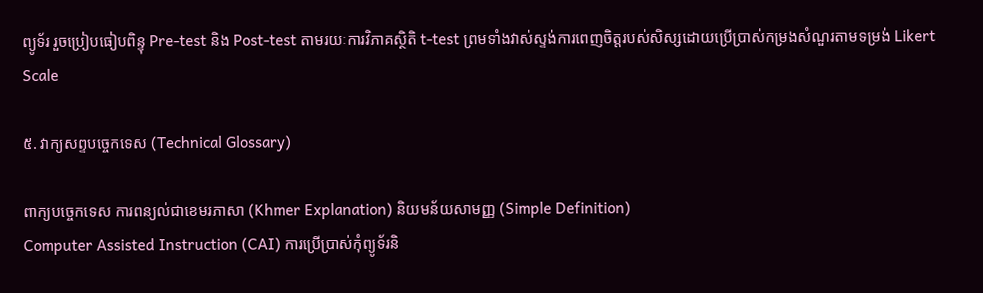ព្យូទ័រ រួចប្រៀបធៀបពិន្ទុ Pre-test និង Post-test តាមរយៈការវិភាគស្ថិតិ t-test ព្រមទាំងវាស់ស្ទង់ការពេញចិត្តរបស់សិស្សដោយប្រើប្រាស់កម្រងសំណួរតាមទម្រង់ Likert Scale

៥. វាក្យសព្ទបច្ចេកទេស (Technical Glossary)

ពាក្យបច្ចេកទេស ការពន្យល់ជាខេមរភាសា (Khmer Explanation) និយមន័យសាមញ្ញ (Simple Definition)
Computer Assisted Instruction (CAI) ការប្រើប្រាស់កុំព្យូទ័រនិ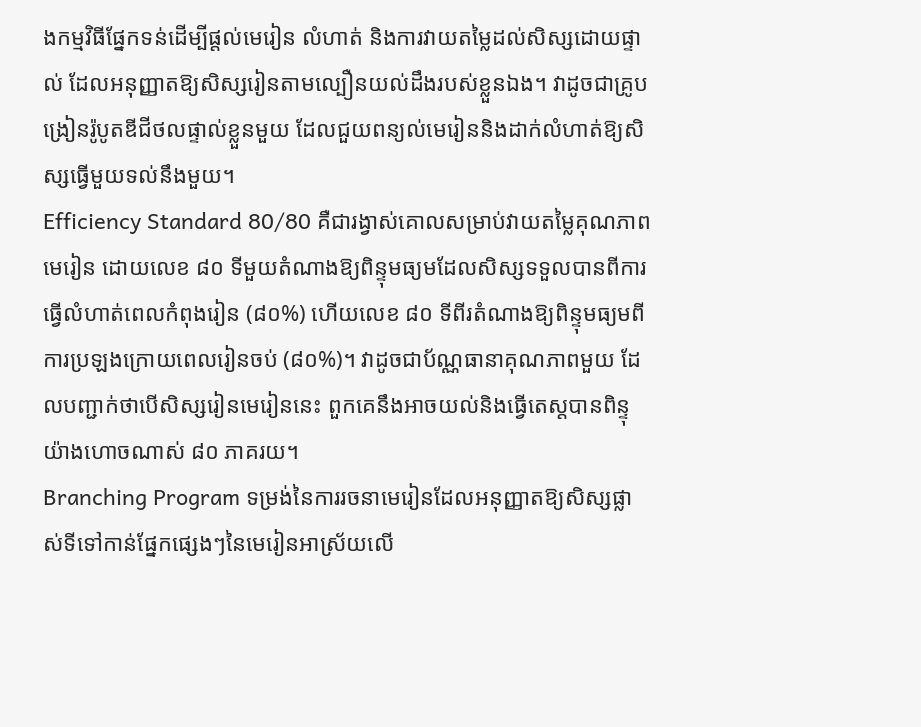ងកម្មវិធីផ្នែកទន់ដើម្បីផ្តល់មេរៀន លំហាត់ និងការវាយតម្លៃដល់សិស្សដោយផ្ទាល់ ដែលអនុញ្ញាតឱ្យសិស្សរៀនតាមល្បឿនយល់ដឹងរបស់ខ្លួនឯង។ វាដូចជាគ្រូបង្រៀនរ៉ូបូតឌីជីថលផ្ទាល់ខ្លួនមួយ ដែលជួយពន្យល់មេរៀននិងដាក់លំហាត់ឱ្យសិស្សធ្វើមួយទល់នឹងមួយ។
Efficiency Standard 80/80 គឺជារង្វាស់គោលសម្រាប់វាយតម្លៃគុណភាពមេរៀន ដោយលេខ ៨០ ទីមួយតំណាងឱ្យពិន្ទុមធ្យមដែលសិស្សទទួលបានពីការធ្វើលំហាត់ពេលកំពុងរៀន (៨០%) ហើយលេខ ៨០ ទីពីរតំណាងឱ្យពិន្ទុមធ្យមពីការប្រឡងក្រោយពេលរៀនចប់ (៨០%)។ វាដូចជាប័ណ្ណធានាគុណភាពមួយ ដែលបញ្ជាក់ថាបើសិស្សរៀនមេរៀននេះ ពួកគេនឹងអាចយល់និងធ្វើតេស្តបានពិន្ទុយ៉ាងហោចណាស់ ៨០ ភាគរយ។
Branching Program ទម្រង់នៃការរចនាមេរៀនដែលអនុញ្ញាតឱ្យសិស្សផ្លាស់ទីទៅកាន់ផ្នែកផ្សេងៗនៃមេរៀនអាស្រ័យលើ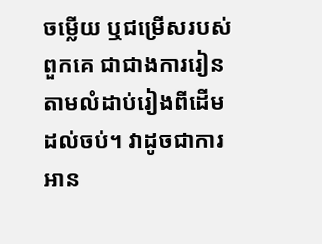ចម្លើយ ឬជម្រើសរបស់ពួកគេ ជាជាងការរៀនតាមលំដាប់រៀងពីដើមដល់ចប់។ វាដូចជាការអាន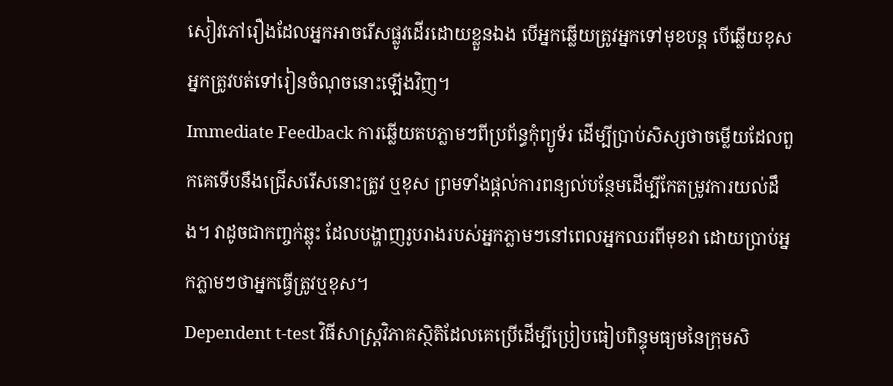សៀវភៅរឿងដែលអ្នកអាចរើសផ្លូវដើរដោយខ្លួនឯង បើអ្នកឆ្លើយត្រូវអ្នកទៅមុខបន្ត បើឆ្លើយខុសអ្នកត្រូវបត់ទៅរៀនចំណុចនោះឡើងវិញ។
Immediate Feedback ការឆ្លើយតបភ្លាមៗពីប្រព័ន្ធកុំព្យូទ័រ ដើម្បីប្រាប់សិស្សថាចម្លើយដែលពួកគេទើបនឹងជ្រើសរើសនោះត្រូវ ឬខុស ព្រមទាំងផ្តល់ការពន្យល់បន្ថែមដើម្បីកែតម្រូវការយល់ដឹង។ វាដូចជាកញ្ចក់ឆ្លុះ ដែលបង្ហាញរូបរាងរបស់អ្នកភ្លាមៗនៅពេលអ្នកឈរពីមុខវា ដោយប្រាប់អ្នកភ្លាមៗថាអ្នកធ្វើត្រូវឬខុស។
Dependent t-test វិធីសាស្ត្រវិភាគស្ថិតិដែលគេប្រើដើម្បីប្រៀបធៀបពិន្ទុមធ្យមនៃក្រុមសិ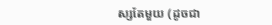ស្សតែមួយ (ដូចជា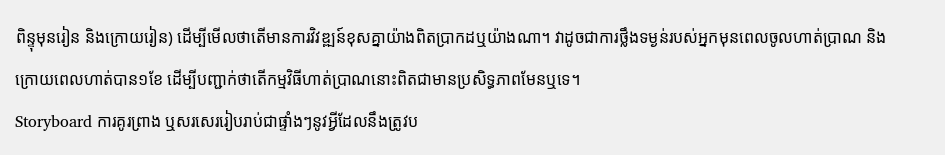ពិន្ទុមុនរៀន និងក្រោយរៀន) ដើម្បីមើលថាតើមានការវិវឌ្ឍន៍ខុសគ្នាយ៉ាងពិតប្រាកដឬយ៉ាងណា។ វាដូចជាការថ្លឹងទម្ងន់របស់អ្នកមុនពេលចូលហាត់ប្រាណ និងក្រោយពេលហាត់បាន១ខែ ដើម្បីបញ្ជាក់ថាតើកម្មវិធីហាត់ប្រាណនោះពិតជាមានប្រសិទ្ធភាពមែនឬទេ។
Storyboard ការគូរព្រាង ឬសរសេររៀបរាប់ជាផ្ទាំងៗនូវអ្វីដែលនឹងត្រូវប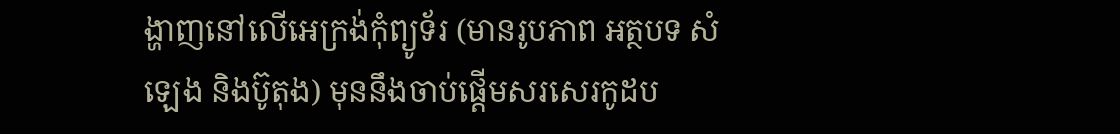ង្ហាញនៅលើអេក្រង់កុំព្យូទ័រ (មានរូបភាព អត្ថបទ សំឡេង និងប៊ូតុង) មុននឹងចាប់ផ្តើមសរសេរកូដប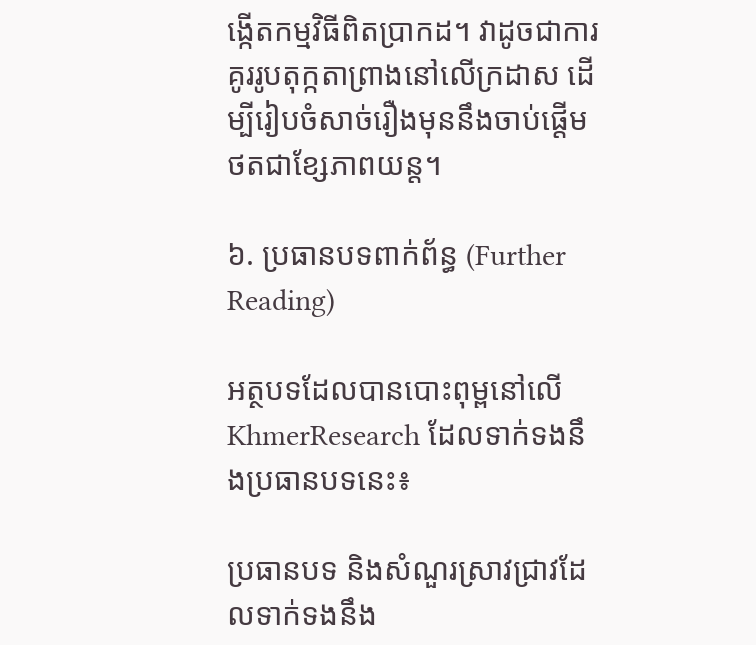ង្កើតកម្មវិធីពិតប្រាកដ។ វាដូចជាការគូររូបតុក្កតាព្រាងនៅលើក្រដាស ដើម្បីរៀបចំសាច់រឿងមុននឹងចាប់ផ្តើមថតជាខ្សែភាពយន្ត។

៦. ប្រធានបទពាក់ព័ន្ធ (Further Reading)

អត្ថបទដែលបានបោះពុម្ពនៅលើ KhmerResearch ដែលទាក់ទងនឹងប្រធានបទនេះ៖

ប្រធានបទ និងសំណួរស្រាវជ្រាវដែលទាក់ទងនឹង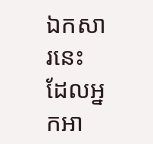ឯកសារនេះ ដែលអ្នកអា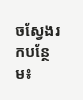ចស្វែងរកបន្ថែម៖